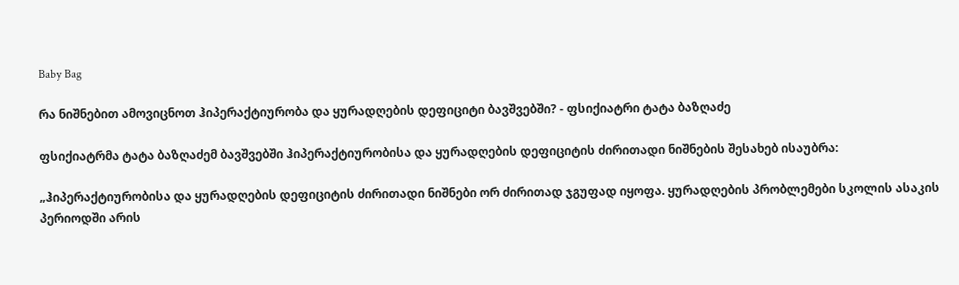Baby Bag

რა ნიშნებით ამოვიცნოთ ჰიპერაქტიურობა და ყურადღების დეფიციტი ბავშვებში? - ფსიქიატრი ტატა ბაზღაძე

ფსიქიატრმა ტატა ბაზღაძემ ბავშვებში ჰიპერაქტიურობისა და ყურადღების დეფიციტის ძირითადი ნიშნების შესახებ ისაუბრა:

„ჰიპერაქტიურობისა და ყურადღების დეფიციტის ძირითადი ნიშნები ორ ძირითად ჯგუფად იყოფა. ყურადღების პრობლემები სკოლის ასაკის პერიოდში არის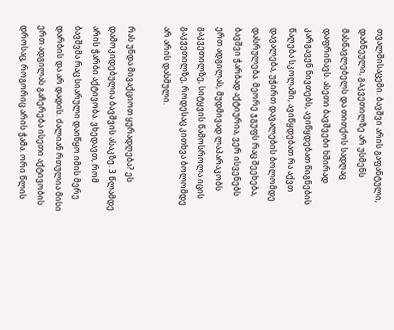თვალშისაცემი. ბავშვი არის გაფანტული, დაბნეული, გაკვეთილზე არ უსმენს მასწავლებელს და თითქოს სადღაც დაფრინავს. ასეთი ბავშვები ხშირად კარგავენ ნივთებს, ავიწყდებათ წიგნების წაღება სკოლაში, ავიწყდებათ რა აქვთ დავალება, უჭირთ დავალების ბოლომდე დასრულება. მეორე ჯგუფს რაც შეეხება, ბავშვი ჭარბად აქტიურია, ვერ ისვენებს ერთ ადგილას, მუდმივად ლაპარაკობს გაკვეთილზე, სიტყვის წამოსროლა იცის გაკვეთილზე, როდესაც კითხვა ბოლომდე არ არის დასმული.

რას უნდა მივაქციოთ ყურადღება? ეს დამოკიდებულია ბავშვის ასაკზე. 3 წლამდე არის ჭარბი აქტივობა. ვხედავთ, რომ ბავშვმა რაც სიარული დაიწყო იმის მერე დარბის და არ დადის. ძალიან რთულია მისი ერთ ადგილას გაჩერება ისეთი აქტივობის დროსაც, როგორიც არის ჭამა. ორი წლის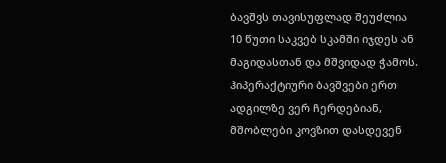ბავშვს თავისუფლად შეუძლია 10 წუთი საკვებ სკამში იჯდეს ან მაგიდასთან და მშვიდად ჭამოს. ჰიპერაქტიური ბავშვები ერთ ადგილზე ვერ ჩერდებიან, მშობლები კოვზით დასდევენ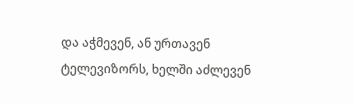და აჭმევენ, ან ურთავენ ტელევიზორს, ხელში აძლევენ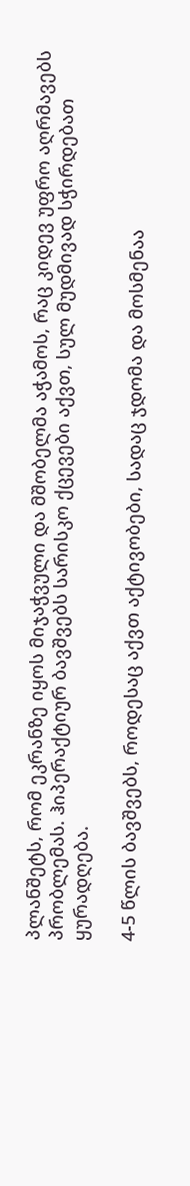პლანშეტს, რომ ეკრანზე იყოს მიჯაჭვული და მშობელმა აჭამოს, რაც კიდევ უფრო აღრმავებს პრობლემას. ჰიპერაქტიურ ბავშვებს სარისკო ქცევები აქვთ, სულ მუდმივად სჭირდებათ ყურადღება.

4-5 წლის ბავშვებს, როდესაც აქვთ აქტივობები, სადაც ჯდომა და მოსმენაა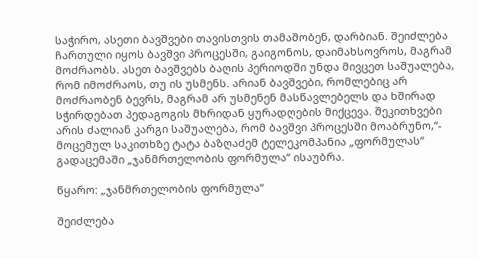საჭირო, ასეთი ბავშვები თავისთვის თამაშობენ, დარბიან. შეიძლება ჩართული იყოს ბავშვი პროცესში, გაიგონოს, დაიმახსოვროს, მაგრამ მოძრაობს. ასეთ ბავშვებს ბაღის პერიოდში უნდა მივცეთ საშუალება, რომ იმოძრაოს, თუ ის უსმენს. არიან ბავშვები, რომლებიც არ მოძრაობენ ბევრს, მაგრამ არ უსმენენ მასწავლებელს და ხშირად სჭირდებათ პედაგოგის მხრიდან ყურადღების მიქცევა. შეკითხვები არის ძალიან კარგი საშუალება, რომ ბავშვი პროცესში მოაბრუნო,“- მოცემულ საკითხზე ტატა ბაზღაძემ ტელეკომპანია „ფორმულას“ გადაცემაში „ჯანმრთელობის ფორმულა“ ისაუბრა.

წყარო: „ჯანმრთელობის ფორმულა“

შეიძლება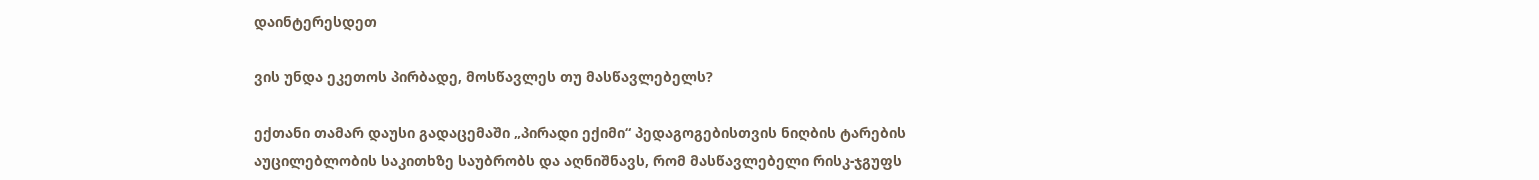დაინტერესდეთ

ვის უნდა ეკეთოს პირბადე, მოსწავლეს თუ მასწავლებელს?

ექთანი თამარ დაუსი გადაცემაში „პირადი ექიმი“ პედაგოგებისთვის ნიღბის ტარების აუცილებლობის საკითხზე საუბრობს და აღნიშნავს, რომ მასწავლებელი რისკ-ჯგუფს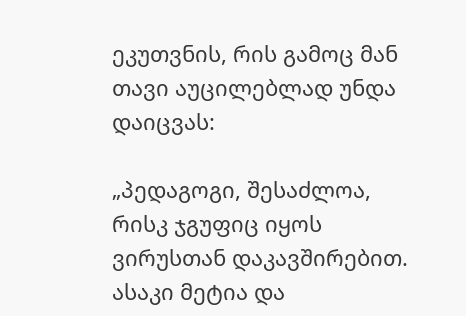ეკუთვნის, რის გამოც მან თავი აუცილებლად უნდა დაიცვას:

„პედაგოგი, შესაძლოა, რისკ ჯგუფიც იყოს ვირუსთან დაკავშირებით. ასაკი მეტია და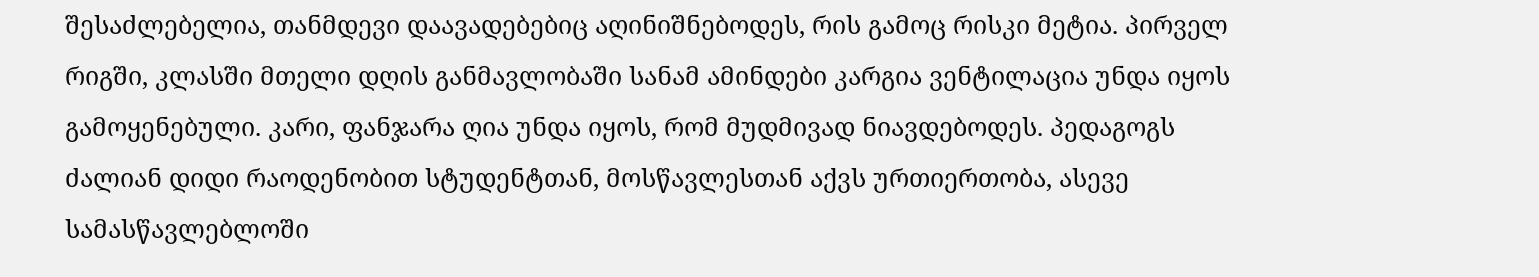შესაძლებელია, თანმდევი დაავადებებიც აღინიშნებოდეს, რის გამოც რისკი მეტია. პირველ რიგში, კლასში მთელი დღის განმავლობაში სანამ ამინდები კარგია ვენტილაცია უნდა იყოს გამოყენებული. კარი, ფანჯარა ღია უნდა იყოს, რომ მუდმივად ნიავდებოდეს. პედაგოგს ძალიან დიდი რაოდენობით სტუდენტთან, მოსწავლესთან აქვს ურთიერთობა, ასევე სამასწავლებლოში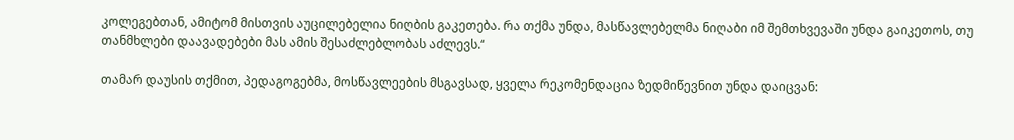კოლეგებთან, ამიტომ მისთვის აუცილებელია ნიღბის გაკეთება. რა თქმა უნდა, მასწავლებელმა ნიღაბი იმ შემთხვევაში უნდა გაიკეთოს, თუ თანმხლები დაავადებები მას ამის შესაძლებლობას აძლევს.“

თამარ დაუსის თქმით, პედაგოგებმა, მოსწავლეების მსგავსად, ყველა რეკომენდაცია ზედმიწევნით უნდა დაიცვან: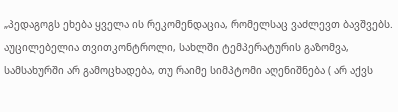„პედაგოგს ეხება ყველა ის რეკომენდაცია, რომელსაც ვაძლევთ ბავშვებს. აუცილებელია თვითკონტროლი, სახლში ტემპერატურის გაზომვა, სამსახურში არ გამოცხადება, თუ რაიმე სიმპტომი აღენიშნება ( არ აქვს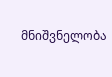მნიშვნელობა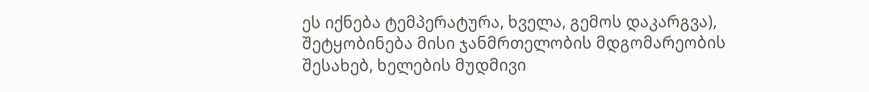ეს იქნება ტემპერატურა, ხველა, გემოს დაკარგვა), შეტყობინება მისი ჯანმრთელობის მდგომარეობის შესახებ, ხელების მუდმივი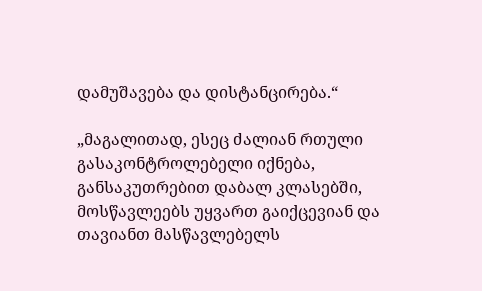დამუშავება და დისტანცირება.“

„მაგალითად, ესეც ძალიან რთული გასაკონტროლებელი იქნება, განსაკუთრებით დაბალ კლასებში, მოსწავლეებს უყვართ გაიქცევიან და თავიანთ მასწავლებელს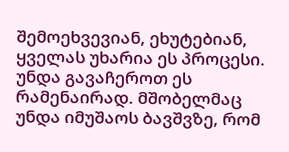შემოეხვევიან, ეხუტებიან, ყველას უხარია ეს პროცესი. უნდა გავაჩეროთ ეს რამენაირად. მშობელმაც უნდა იმუშაოს ბავშვზე, რომ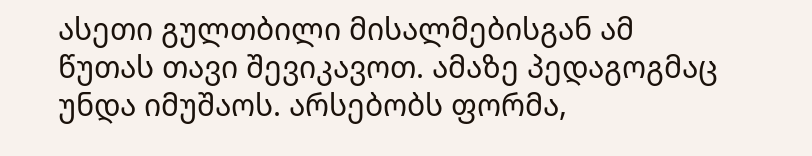ასეთი გულთბილი მისალმებისგან ამ წუთას თავი შევიკავოთ. ამაზე პედაგოგმაც უნდა იმუშაოს. არსებობს ფორმა,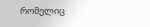რომელიც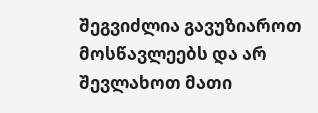შეგვიძლია გავუზიაროთ მოსწავლეებს და არ შევლახოთ მათი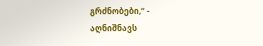გრძნობები,“ - აღნიშნავს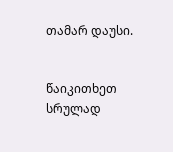თამარ დაუსი.


წაიკითხეთ სრულად